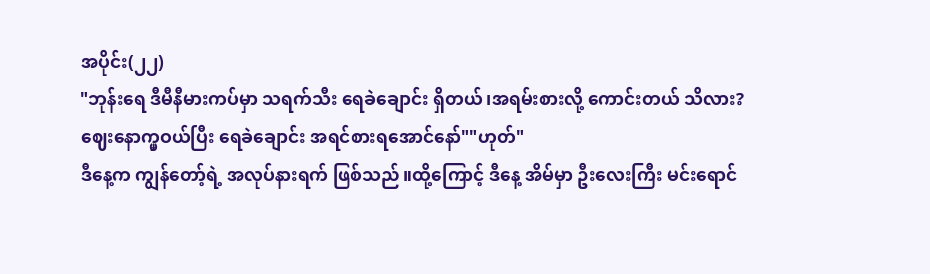အပိုင်း(၂၂)
"ဘုန်းရေ ဒီမီနီမားကပ်မှာ သရက်သီး ရေခဲချောင်း ရှိတယ်၊အရမ်းစားလို့ ကောင်းတယ် သိလား?
ဈေးနောက္မှဝယ်ပြီး ရေခဲချောင်း အရင်စားရအောင်နော်""ဟုတ်"
ဒီနေ့က ကျွန်တော့်ရဲ့ အလုပ်နားရက် ဖြစ်သည်။ထို့ကြောင့် ဒီနေ့ အိမ်မှာ ဦးလေးကြီး မင်းရောင်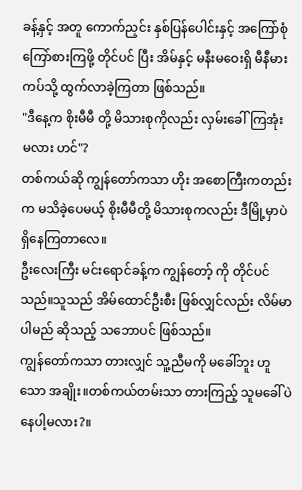ခန့်နှင့် အတူ ကောက်ညှင်း နှစ်ပြန်ပေါင်းနှင့် အကြော်စုံ ကြော်စားကြဖို့ တိုင်ပင် ပြီး အိမ်နှင့် မနီးမဝေးရှိ မီနီမားကပ်သို့ ထွက်လာခဲ့ကြတာ ဖြစ်သည်။
"ဒီနေ့က စိုးမီမီ တို့ မိသားစုကိုလည်း လှမ်းခေါ်ကြအုံး မလား ဟင်"?
တစ်ကယ်ဆို ကျွန်တော်ကသာ ဟိုး အစောကြီးကတည်းက မသိခဲ့ပေမယ့် စိုးမီမီတို့ မိသားစုကလည်း ဒီမြို့မှာပဲ ရှိနေကြတာလေ။
ဦးလေးကြီး မင်းရောင်ခန့်က ကျွန်တော့် ကို တိုင်ပင်သည်။သူသည် အိမ်ထောင်ဦးစီး ဖြစ်လျှင်လည်း လိမ်မာပါမည် ဆိုသည့် သဘောပင် ဖြစ်သည်။
ကျွန်တော်ကသာ တားလျှင် သူ့ညီမကို မခေါ်ဘူး ဟူသော အချိုး။တစ်ကယ်တမ်းသာ တားကြည့် သူမခေါ်ပဲ နေပါ့မလား?။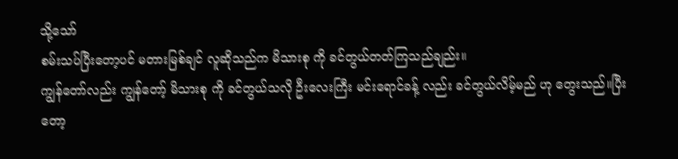သို့သော်
စမ်းသပ်ပြီးတော့ပင် မတားမြစ်ချင် လူဆိုသည်က မိသားစု ကို ခင်တွယ်တတ်ကြသည်ချည်း။
ကျွန်တော်လည်း ကျွန်တော့် မိသားစု ကို ခင်တွယ်သလို ဦးလေးကြီး မင်းရောင်ခန့် လည်း ခင်တွယ်လိမ့်မည် ဟု တွေးသည်။ပြီးတော့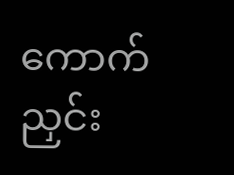ကောက်ညှင်း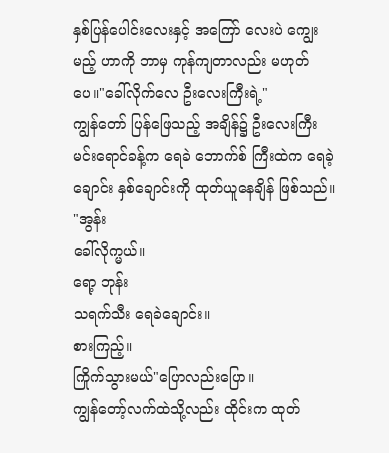နှစ်ပြန်ပေါင်းလေးနှင့် အကြော် လေးပဲ ကျွေးမည့် ဟာကို ဘာမှ ကုန်ကျတာလည်း မဟုတ်ပေ။"ခေါ်လိုက်လေ ဦးလေးကြီးရဲ့"
ကျွန်တော် ပြန်ဖြေသည့် အချိန်၌ ဦးလေးကြီး မင်းရောင်ခန့်က ရေခဲ ဘောက်စ် ကြီးထဲက ရေခဲ့ချောင်း နှစ်ချောင်းကို ထုတ်ယူနေချိန် ဖြစ်သည်။
"အွန်း
ခေါ်လိုက္မယ်။
ရော့ ဘုန်း
သရက်သီး ရေခဲချောင်း။
စားကြည့်။
ကြိုက်သွားမယ်"ပြောလည်းပြော။
ကျွန်တော့်လက်ထဲသို့လည်း ထိုင်းက ထုတ်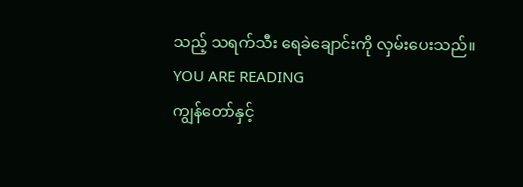သည့် သရက်သီး ရေခဲချောင်းကို လှမ်းပေးသည်။
YOU ARE READING
ကျွန်တော်နှင့်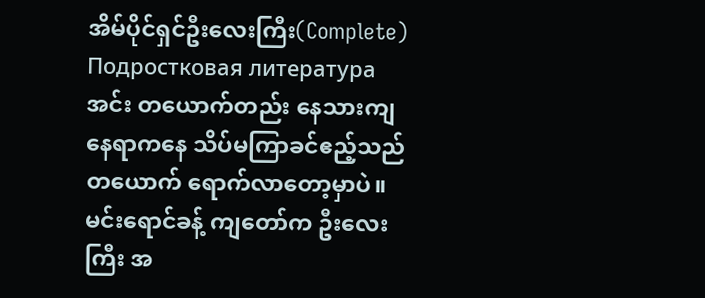အိမ်ပိုင်ရှင်ဦးလေးကြီး(Complete)
Подростковая литератураအင်း တယောက်တည်း နေသားကျနေရာကနေ သိပ်မကြာခင်ဧည့်သည်တယောက် ရောက်လာတော့မှာပဲ။ မင်းရောင်ခန့် ကျတော်က ဦးလေးကြီး အ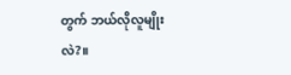တွက် ဘယ်လိုလူမျိုးလဲ?။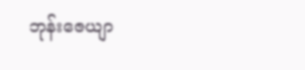ဘုန်းဇေယျာ